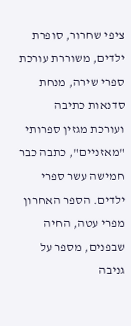ציפי שחרור, סופרת ילדים, משוררת עורכת ספרי שירה, מנחת סדנאות כתיבה ועורכת מגזין ספרותי "מאזניים", כתבה כבר חמישה עשר ספרי ילדים. הספר האחרון מפרי עטה, החיה שבפנים, מספר על גניבה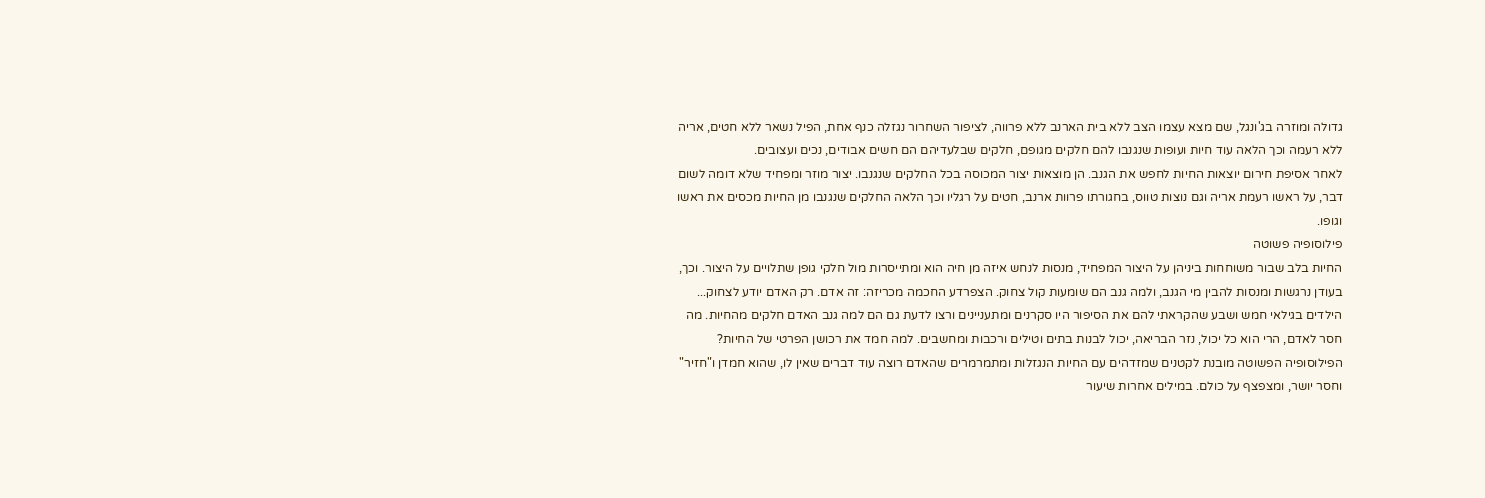גדולה ומוזרה בג'ונגל, שם מצא עצמו הצב ללא בית הארנב ללא פרווה, לציפור השחרור נגזלה כנף אחת, הפיל נשאר ללא חטים, אריה ללא רעמה וכך הלאה עוד חיות ועופות שנגנבו להם חלקים מגופם, חלקים שבלעדיהם הם חשים אבודים, נכים ועצובים.
לאחר אסיפת חירום יוצאות החיות לחפש את הגנב. הן מוצאות יצור המכוסה בכל החלקים שנגנבו. יצור מוזר ומפחיד שלא דומה לשום דבר, על ראשו רעמת אריה וגם נוצות טווס, בחגורתו פרוות ארנב, חטים על רגליו וכך הלאה החלקים שנגנבו מן החיות מכסים את ראשו וגופו.
פילוסופיה פשוטה
החיות בלב שבור משוחחות ביניהן על היצור המפחיד, מנסות לנחש איזה מן חיה הוא ומתייסרות מול חלקי גופן שתלויים על היצור. וכך, בעודן נרגשות ומנסות להבין מי הגנב, ולמה גנב הם שומעות קול צחוק. הצפרדע החכמה מכריזה: זה אדם. רק האדם יודע לצחוק...
הילדים בגילאי חמש ושבע שהקראתי להם את הסיפור היו סקרנים ומתעניינים ורצו לדעת גם הם למה גנב האדם חלקים מהחיות. מה חסר לאדם, הרי הוא כל יכול, נזר הבריאה, יכול לבנות בתים וטילים ורכבות ומחשבים. למה חמד את רכושן הפרטי של החיות?
הפילוסופיה הפשוטה מובנת לקטנים שמזדהים עם החיות הנגזלות ומתמרמרים שהאדם רוצה עוד דברים שאין לו, שהוא חמדן ו"חזיר" וחסר יושר, ומצפצף על כולם. במילים אחרות שיעור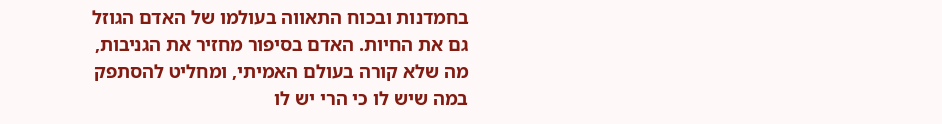בחמדנות ובכוח התאווה בעולמו של האדם הגוזל גם את החיות. האדם בסיפור מחזיר את הגניבות, מה שלא קורה בעולם האמיתי, ומחליט להסתפק במה שיש לו כי הרי יש לו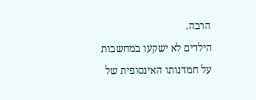הרבה.
הילדים לא ישקעו במחשבות על חמדנותו האינסופית של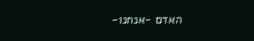האדם -אנחנו-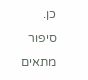כן. סיפור מתאים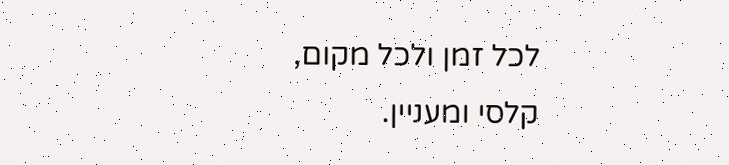לכל זמן ולכל מקום, קלסי ומעניין.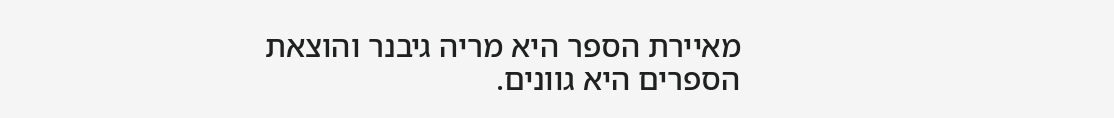מאיירת הספר היא מריה גיבנר והוצאת הספרים היא גוונים.